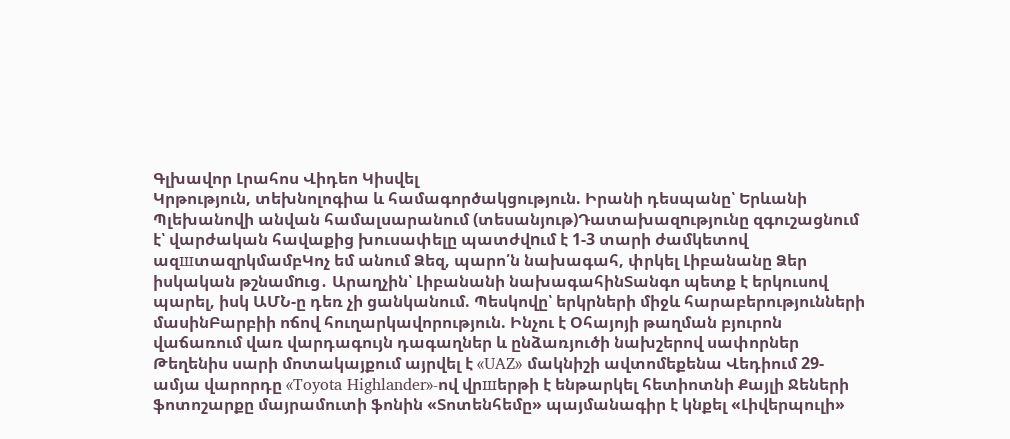Գլխավոր Լրահոս Վիդեո Կիսվել
Կրթություն, տեխնոլոգիա և համագործակցություն. Իրանի դեսպանը՝ Երևանի Պլեխանովի անվան համալսարանում (տեսանյութ)Դատախազnւթյունը զգուշացնում է՝ վարժական հավաքից խուսափելը պատժվnւմ է 1-3 տարի ժամկետով ազшտազրկմամբԿոչ եմ անում Ձեզ, պարո՛ն նախագահ, փրկել Լիբանանը Ձեր իսկական թշնամnւց․ Արաղչին՝ Լիբանանի նախագահինՏանգո պետք է երկուսով պարել, իսկ ԱՄՆ-ը դեռ չի ցանկանում. Պեսկովը՝ երկրների միջև հարաբերությունների մասինԲարբիի ոճով հուղարկավորություն. Ինչու է Օհայոյի թաղման բյուրոն վաճառում վառ վարդագույն դագաղներ և ընձառյուծի նախշերով սափորներ Թեղենիս սարի մոտակայքում այրվել է «UAZ» մակնիշի ավտոմեքենա Վեդիում 29-ամյա վարորդը «Toyota Highlander»-ով վրшերթի է ենթարկել հետիոտնի Քայլի Ջեների ֆոտոշարքը մայրամուտի ֆոնին «Տոտենհեմը» պայմանագիր է կնքել «Լիվերպուլի»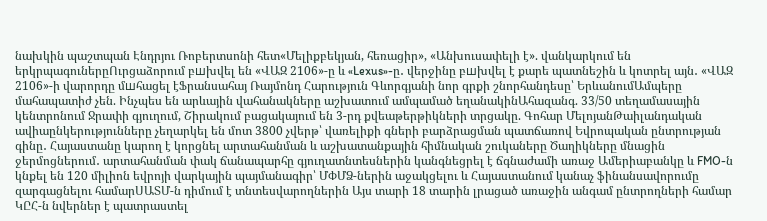նախկին պաշտպան Էնդրյու Ռոբերտսոնի հետ«Մելիքբեկյան, հեռացիր», «Անխուսափելի է». վանկարկում են երկրպագուներըՈւրցաձորում բшխվել են «ՎԱԶ 2106»-ը և «Lexus»-ը․ վերջինը բшխվել է քարե պատնեշին և կոտրել այն․ «ՎԱԶ 2106»-ի վարորդը մшհացել էՖրանսահայ Ռայմոնդ Հարություն Գևորգյանի նոր գրքի շնորհանդեսը՝ ԵրևանումԱմպերը մահապատիժ չեն. Ինչպես են արևային վահանակները աշխատում ամպամած եղանակինԱհազանգ. 33/50 տեղամասային կենտրոնում Ջրափի գյուղում, Շիրակում բացակայում են 3-րդ քվեաթերթիկների տրցակը. Գոհար ՄելոյանԹաիլանդական ավիաընկերությունները չեղարկել են մոտ 3800 չվերթ՝ վառելիքի գների բարձրացման պատճառով Եվրոպական ընտրության գինը․ Հայաստանը կարող է կորցնել արտահանման և աշխատանքային հիմնական շուկաները Ծաղիկները մնացին ջերմոցներում․ արտահանման փակ ճանապարհը գյուղատնտեսներին կանգնեցրել է ճգնաժամի առաջ Ամերիաբանկը և FMO-ն կնքել են 120 միլիոն եվրոյի վարկային պայմանագիր՝ ՄՓՄՁ-ներին աջակցելու և Հայաստանում կանաչ ֆինանսավորումը զարգացնելու համարՍԱՏՄ-ն դիմում է տնտեսվարողներին Այս տարի 18 տարին լրացած առաջին անգամ ընտրողների համար ԿԸՀ-ն նվերներ է պատրաստել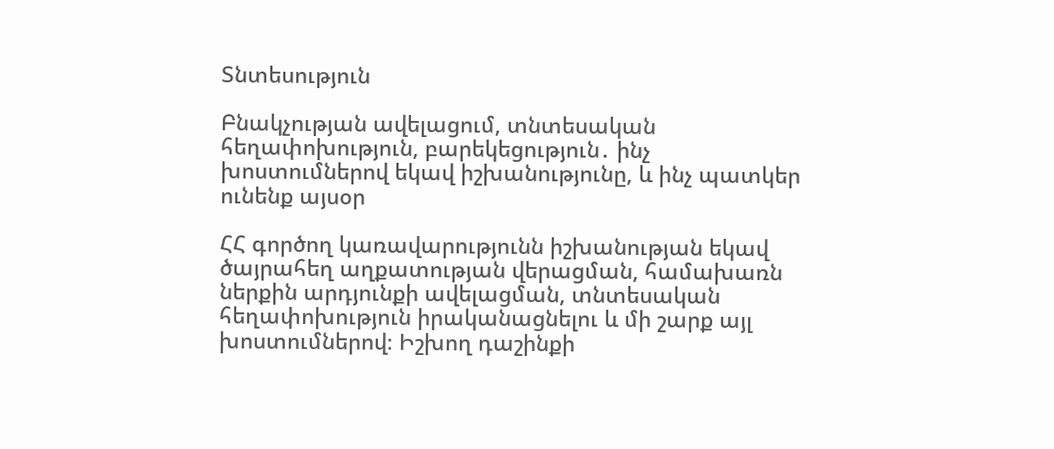Տնտեսություն

Բնակչության ավելացում, տնտեսական հեղափոխություն, բարեկեցություն․ ինչ խոստումներով եկավ իշխանությունը, և ինչ պատկեր ունենք այսօր

ՀՀ գործող կառավարությունն իշխանության եկավ ծայրահեղ աղքատության վերացման, համախառն ներքին արդյունքի ավելացման, տնտեսական հեղափոխություն իրականացնելու և մի շարք այլ խոստումներով։ Իշխող դաշինքի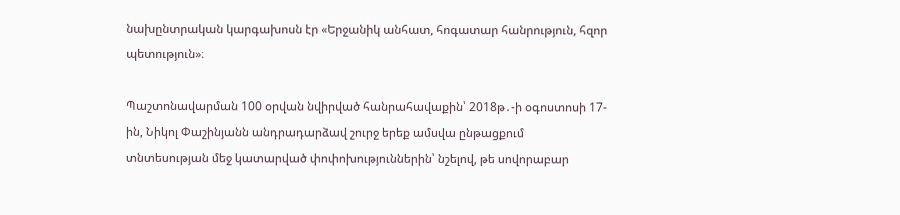նախընտրական կարգախոսն էր «Երջանիկ անհատ, հոգատար հանրություն, հզոր պետություն»։

Պաշտոնավարման 100 օրվան նվիրված հանրահավաքին՝ 2018թ․-ի օգոստոսի 17-ին, Նիկոլ Փաշինյանն անդրադարձավ շուրջ երեք ամսվա ընթացքում տնտեսության մեջ կատարված փոփոխություններին՝ նշելով, թե սովորաբար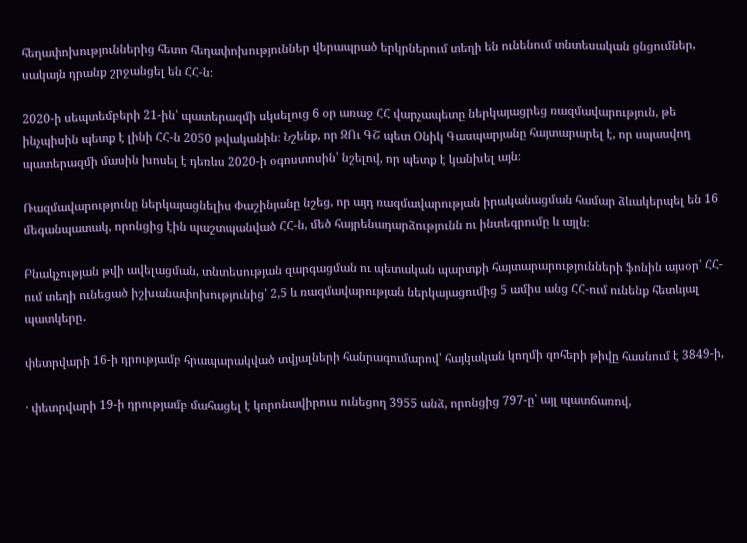հեղափոխություններից հետո հեղափոխություններ վերապրած երկրներում տեղի են ունենում տնտեսական ցնցումներ, սակայն դրանք շրջանցել են ՀՀ-ն։

2020-ի սեպտեմբերի 21-ին՝ պատերազմի սկսելուց 6 օր առաջ ՀՀ վարչապետը ներկայացրեց ռազմավարություն, թե ինչպիսին պետք է լինի ՀՀ-ն 2050 թվականին։ Նշենք, որ ԶՈւ ԳՇ պետ Օնիկ Գասպարյանը հայտարարել է, որ սպասվող պատերազմի մասին խոսել է դեռևս 2020-ի օգոստոսին՝ նշելով, որ պետք է կանխել այն։

Ռազմավարությունը ներկայացնելիս Փաշինյանը նշեց, որ այդ ռազմավարության իրականացման համար ձևակերպել են 16 մեգանպատակ, որոնցից էին պաշտպանված ՀՀ-ն, մեծ հայրենադարձությունն ու ինտեգրումը և այլն։

Բնակչության թվի ավելացման, տնտեսության զարգացման ու պետական պարտքի հայտարարությունների ֆոնին այսօր՝ ՀՀ-ում տեղի ունեցած իշխանափոխությունից՝ 2,5 և ռազմավարության ներկայացումից 5 ամիս անց ՀՀ-ում ունենք հետևյալ պատկերը․

փետրվարի 16-ի դրությամբ հրապարակված տվյալների հանրագումարով՝ հայկական կողմի զոհերի թիվը հասնում է 3849-ի,

· փետրվարի 19-ի դրությամբ մահացել է կորոնավիրուս ունեցող 3955 անձ, որոնցից 797-ը՝ այլ պատճառով,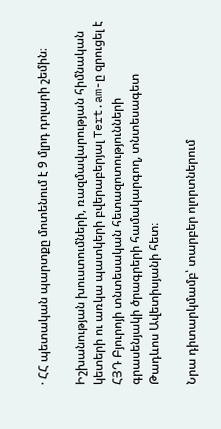· ՀՀ պետական պարտքը մոտենում է 9 մլրդ դոլարի շեմին։

Իշխանության խուստումների, ռազմավարության հիմնական կետերի ու առկա պատկերի բվերաբերյալ Tert.am-ը զրուցել է ՀՅԴ Բյուրոյի տնտեսական հետազոտությունների գրասենյակի ծրագրերի համակարգող, տնտեսագետ Թադևոս Ավետիսյանի հետ։

Նրա դիտարկմամբ՝ տարբեր ոլորտներում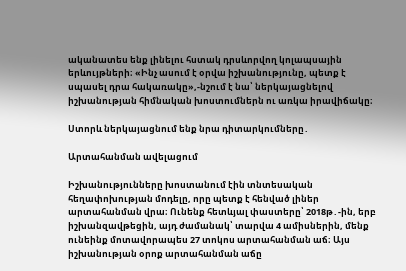ականատես ենք լինելու հստակ դրսևորվող կոլապսային երևույթների։ «Ինչ ասում է օրվա իշխանությունը, պետք է սպասել դրա հակառակը»,-նշում է նա՝ ներկայացնելով իշխանության հիմնական խոստումներն ու առկա իրավիճակը։

Ստորև ներկայացնում ենք նրա դիտարկումները․

Արտահանման ավելացում

Իշխանությունները խոստանում էին տնտեսական հեղափոխության մոդելը, որը պետք է հենված լիներ արտահանման վրա։ Ունենք հետևյալ փաստերը՝ 2018թ․-ին, երբ իշխանզավթեցին, այդ ժամանակ՝ տարվա 4 ամիսներին, մենք ունեինք մոտավորապես 27 տոկոս արտահանման աճ։ Այս իշխանության օրոք արտահանման աճը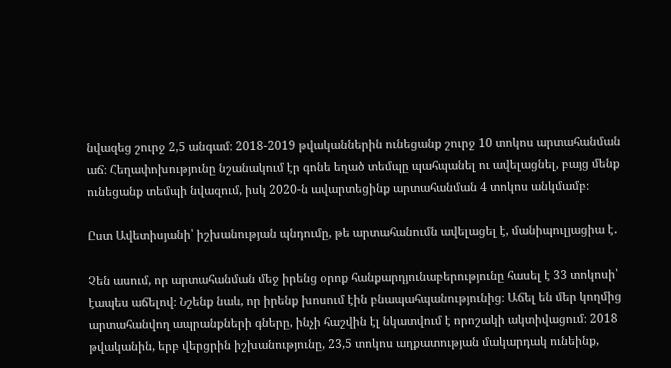նվազեց շուրջ 2,5 անգամ։ 2018-2019 թվականներին ունեցանք շուրջ 10 տոկոս արտահանման աճ։ Հեղափոխությունը նշանակում էր գոնե եղած տեմպը պահպանել ու ավելացնել, բայց մենք ունեցանք տեմպի նվազում, իսկ 2020-ն ավարտեցինք արտահանման 4 տոկոս անկմամբ։

Ըստ Ավետիսյանի՝ իշխանության պնդումը, թե արտահանումն ավելացել է, մանիպուլյացիա է․

Չեն ասում, որ արտահանման մեջ իրենց օրոք հանքարդյունաբերությունը հասել է 33 տոկոսի՝ էապես աճելով։ Նշենք նաև, որ իրենք խոսում էին բնապահպանությունից։ Աճել են մեր կողմից արտահանվող ապրանքների գները, ինչի հաշվին էլ նկատվում է որոշակի ակտիվացում։ 2018 թվականին, երբ վերցրին իշխանությունը, 23,5 տոկոս աղքատության մակարդակ ունեինք,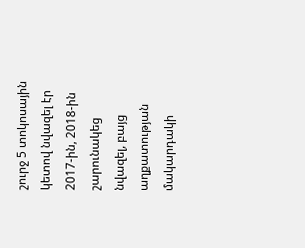շուրջ 5 տոկոսային կետով նվազել էր 2017-ին, 2018-ին շարունակեց նվազել, բայց աղքատության մակարդակի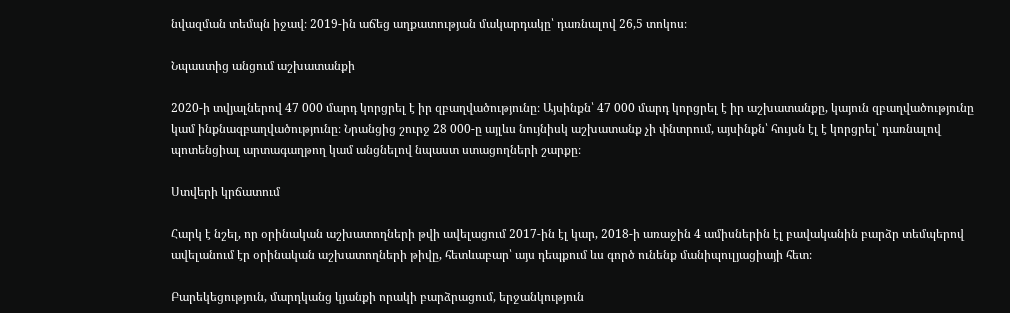նվազման տեմպն իջավ։ 2019-ին աճեց աղքատության մակարդակը՝ դառնալով 26,5 տոկոս։

Նպաստից անցում աշխատանքի

2020-ի տվյալներով 47 000 մարդ կորցրել է իր զբաղվածությունը։ Այսինքն՝ 47 000 մարդ կորցրել է իր աշխատանքը, կայուն զբաղվածությունը կամ ինքնազբաղվածությունը։ Նրանցից շուրջ 28 000-ը այլևս նույնիսկ աշխատանք չի փնտրում, այսինքն՝ հույսն էլ է կորցրել՝ դառնալով պոտենցիալ արտագաղթող կամ անցնելով նպաստ ստացողների շարքը։

Ստվերի կրճատում

Հարկ է նշել, որ օրինական աշխատողների թվի ավելացում 2017-ին էլ կար, 2018-ի առաջին 4 ամիսներին էլ բավականին բարձր տեմպերով ավելանում էր օրինական աշխատողների թիվը, հետևաբար՝ այս դեպքում ևս գործ ունենք մանիպուլյացիայի հետ։

Բարեկեցություն, մարդկանց կյանքի որակի բարձրացում, երջանկություն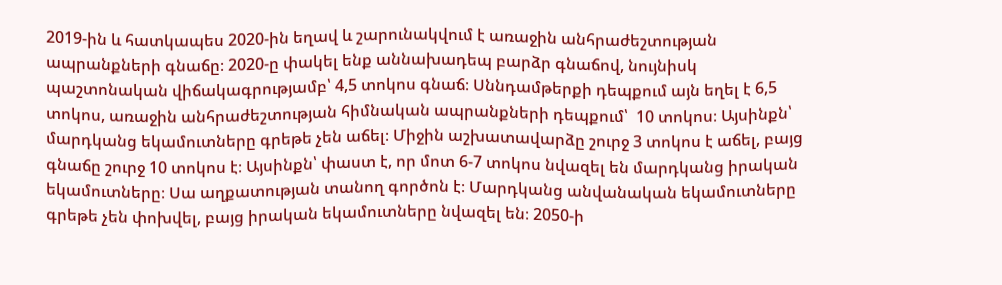2019-ին և հատկապես 2020-ին եղավ և շարունակվում է առաջին անհրաժեշտության ապրանքների գնաճը։ 2020-ը փակել ենք աննախադեպ բարձր գնաճով, նույնիսկ պաշտոնական վիճակագրությամբ՝ 4,5 տոկոս գնաճ։ Սննդամթերքի դեպքում այն եղել է 6,5 տոկոս, առաջին անհրաժեշտության հիմնական ապրանքների դեպքում՝  10 տոկոս։ Այսինքն՝ մարդկանց եկամուտները գրեթե չեն աճել։ Միջին աշխատավարձը շուրջ 3 տոկոս է աճել, բայց գնաճը շուրջ 10 տոկոս է։ Այսինքն՝ փաստ է, որ մոտ 6-7 տոկոս նվազել են մարդկանց իրական եկամուտները։ Սա աղքատության տանող գործոն է։ Մարդկանց անվանական եկամուտները գրեթե չեն փոխվել, բայց իրական եկամուտները նվազել են։ 2050-ի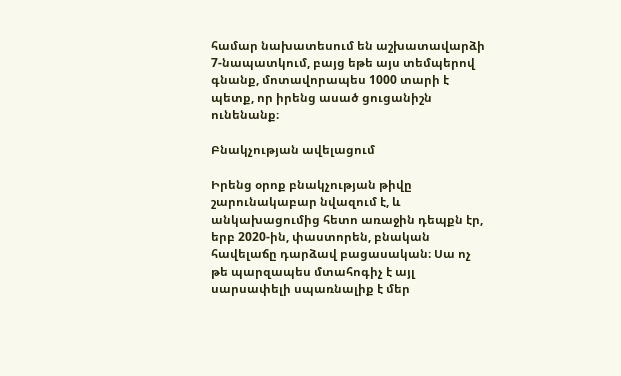համար նախատեսում են աշխատավարձի 7-նապատկում, բայց եթե այս տեմպերով գնանք, մոտավորապես 1000 տարի է պետք, որ իրենց ասած ցուցանիշն ունենանք։

Բնակչության ավելացում

Իրենց օրոք բնակչության թիվը շարունակաբար նվազում է, և անկախացումից հետո առաջին դեպքն էր, երբ 2020-ին, փաստորեն, բնական հավելաճը դարձավ բացասական։ Սա ոչ թե պարզապես մտահոգիչ է այլ սարսափելի սպառնալիք է մեր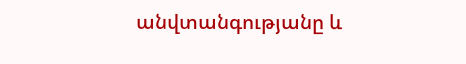անվտանգությանը և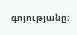գոյությանը։